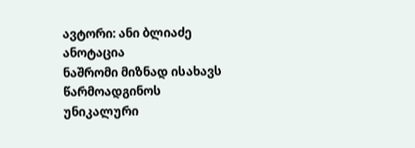ავტორი: ანი ბლიაძე
ანოტაცია
ნაშრომი მიზნად ისახავს წარმოადგინოს უნიკალური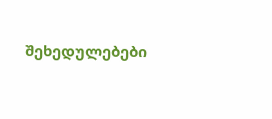შეხედულებები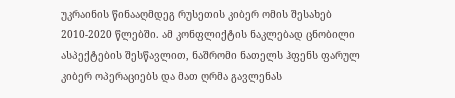უკრაინის წინააღმდეგ რუსეთის კიბერ ომის შესახებ 2010-2020 წლებში. ამ კონფლიქტის ნაკლებად ცნობილი ასპექტების შესწავლით, ნაშრომი ნათელს ჰფენს ფარულ კიბერ ოპერაციებს და მათ ღრმა გავლენას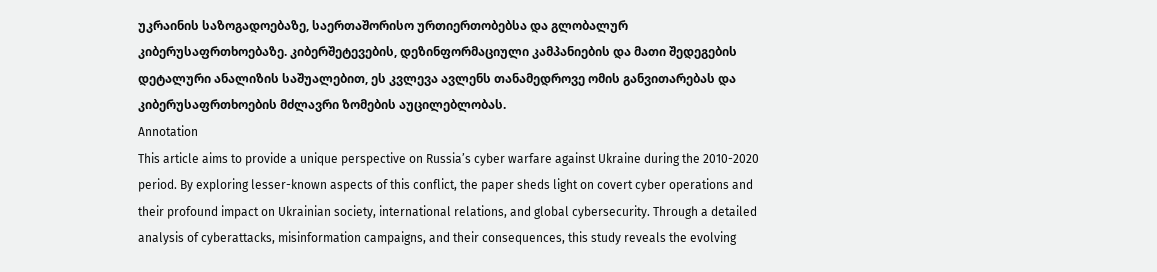უკრაინის საზოგადოებაზე, საერთაშორისო ურთიერთობებსა და გლობალურ კიბერუსაფრთხოებაზე. კიბერშეტევების, დეზინფორმაციული კამპანიების და მათი შედეგების დეტალური ანალიზის საშუალებით, ეს კვლევა ავლენს თანამედროვე ომის განვითარებას და კიბერუსაფრთხოების მძლავრი ზომების აუცილებლობას.
Annotation
This article aims to provide a unique perspective on Russia’s cyber warfare against Ukraine during the 2010-2020 period. By exploring lesser-known aspects of this conflict, the paper sheds light on covert cyber operations and their profound impact on Ukrainian society, international relations, and global cybersecurity. Through a detailed analysis of cyberattacks, misinformation campaigns, and their consequences, this study reveals the evolving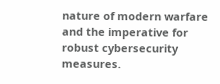nature of modern warfare and the imperative for robust cybersecurity measures.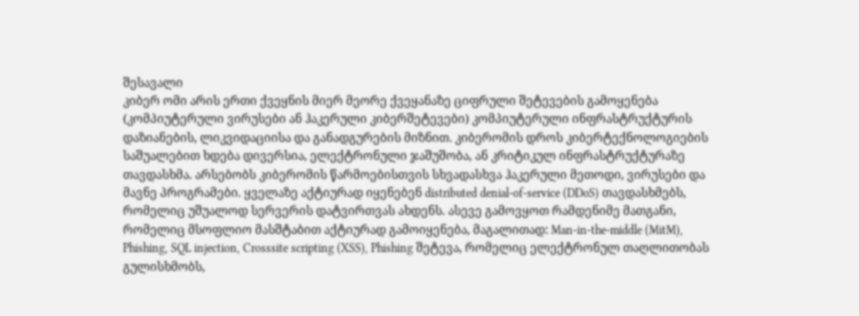შესავალი
კიბერ ომი არის ერთი ქვეყნის მიერ მეორე ქვეყანაზე ციფრული შეტევების გამოყენება (კომპიუტერული ვირუსები ან ჰაკერული კიბერშეტევები) კომპიუტერული ინფრასტრუქტურის დაზიანების, ლიკვიდაციისა და განადგურების მიზნით. კიბერომის დროს კიბერტექნოლოგიების საშუალებით ხდება დივერსია, ელექტრონული ჯაშუშობა, ან კრიტიკულ ინფრასტრუქტურაზე თავდასხმა. არსებობს კიბერომის წარმოებისთვის სხვადასხვა ჰაკერული მეთოდი, ვირუსები და მავნე პროგრამები. ყველაზე აქტიურად იყენებენ distributed denial-of-service (DDoS) თავდასხმებს, რომელიც უშუალოდ სერვერის დატვირთვას ახდენს. ასევე გამოვყოთ რამდენიმე მათგანი, რომელიც მსოფლიო მასშტაბით აქტიურად გამოიყენება, მაგალითად: Man-in-the-middle (MitM), Phishing, SQL injection, Crosssite scripting (XSS), Phishing შეტევა, რომელიც ელექტრონულ თაღლითობას გულისხმობს,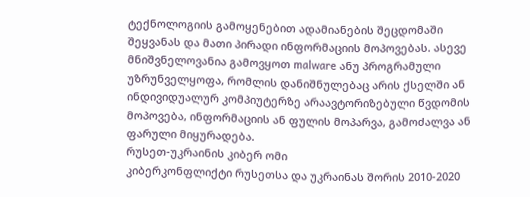ტექნოლოგიის გამოყენებით ადამიანების შეცდომაში შეყვანას და მათი პირადი ინფორმაციის მოპოვებას. ასევე მნიშვნელოვანია გამოვყოთ malware ანუ პროგრამული უზრუნველყოფა, რომლის დანიშნულებაც არის ქსელში ან ინდივიდუალურ კომპიუტერზე არაავტორიზებული წვდომის მოპოვება, ინფორმაციის ან ფულის მოპარვა, გამოძალვა ან ფარული მიყურადება.
რუსეთ-უკრაინის კიბერ ომი
კიბერკონფლიქტი რუსეთსა და უკრაინას შორის 2010-2020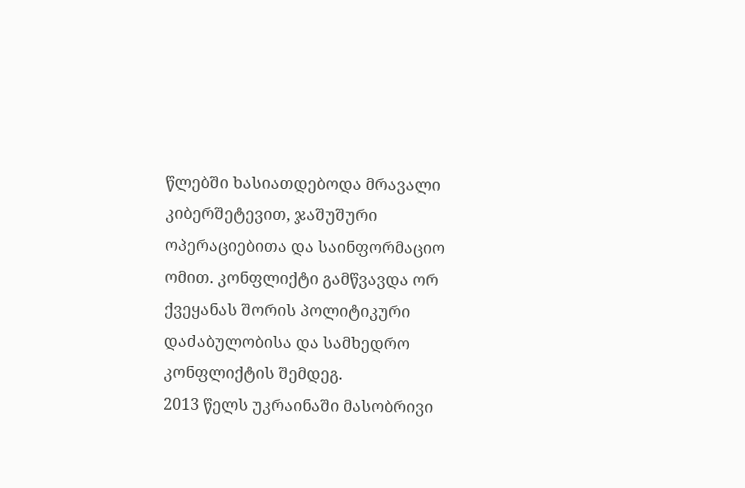წლებში ხასიათდებოდა მრავალი კიბერშეტევით, ჯაშუშური ოპერაციებითა და საინფორმაციო ომით. კონფლიქტი გამწვავდა ორ ქვეყანას შორის პოლიტიკური დაძაბულობისა და სამხედრო კონფლიქტის შემდეგ.
2013 წელს უკრაინაში მასობრივი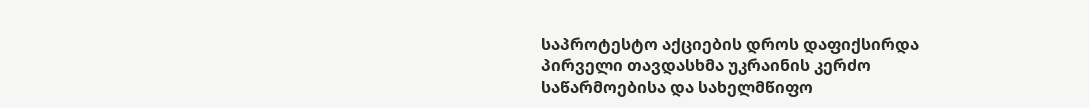საპროტესტო აქციების დროს დაფიქსირდა პირველი თავდასხმა უკრაინის კერძო საწარმოებისა და სახელმწიფო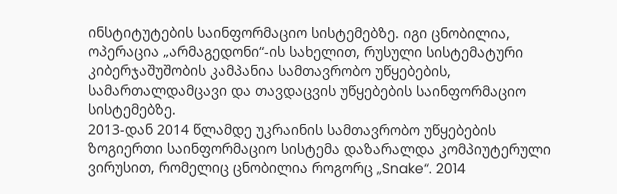ინსტიტუტების საინფორმაციო სისტემებზე. იგი ცნობილია, ოპერაცია „არმაგედონი“-ის სახელით, რუსული სისტემატური კიბერჯაშუშობის კამპანია სამთავრობო უწყებების, სამართალდამცავი და თავდაცვის უწყებების საინფორმაციო სისტემებზე.
2013-დან 2014 წლამდე უკრაინის სამთავრობო უწყებების ზოგიერთი საინფორმაციო სისტემა დაზარალდა კომპიუტერული ვირუსით, რომელიც ცნობილია როგორც „Snake“. 2014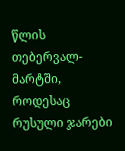წლის თებერვალ-მარტში, როდესაც რუსული ჯარები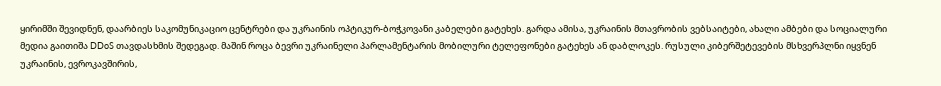ყირიმში შევიდნენ, დაარბიეს საკომუნიკაციო ცენტრები და უკრაინის ოპტიკურ-ბოჭკოვანი კაბელები გატეხეს. გარდა ამისა, უკრაინის მთავრობის ვებსაიტები, ახალი ამბები და სოციალური მედია გაითიშა DDoS თავდასხმის შედეგად. მაშინ როცა ბევრი უკრაინელი პარლამენტარის მობილური ტელეფონები გატეხეს ან დაბლოკეს. რუსული კიბერშეტევების მსხვერპლნი იყვნენ უკრაინის, ევროკავშირის,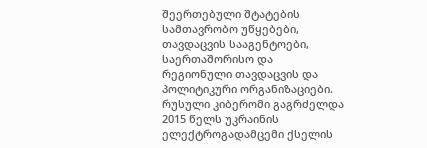შეერთებული შტატების სამთავრობო უწყებები, თავდაცვის სააგენტოები, საერთაშორისო და რეგიონული თავდაცვის და პოლიტიკური ორგანიზაციები.
რუსული კიბერომი გაგრძელდა 2015 წელს უკრაინის ელექტროგადამცემი ქსელის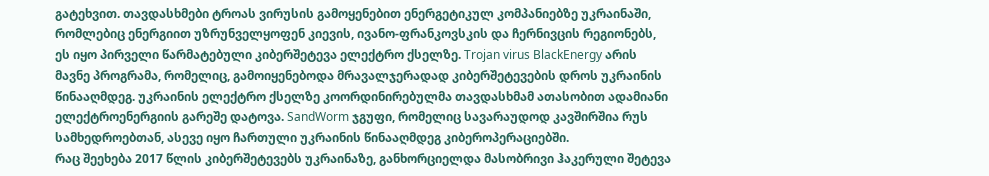გატეხვით. თავდასხმები ტროას ვირუსის გამოყენებით ენერგეტიკულ კომპანიებზე უკრაინაში, რომლებიც ენერგიით უზრუნველყოფენ კიევის, ივანო-ფრანკოვსკის და ჩერნივცის რეგიონებს, ეს იყო პირველი წარმატებული კიბერშეტევა ელექტრო ქსელზე. Trojan virus BlackEnergy არის მავნე პროგრამა, რომელიც, გამოიყენებოდა მრავალჯერადად კიბერშეტევების დროს უკრაინის წინააღმდეგ. უკრაინის ელექტრო ქსელზე კოორდინირებულმა თავდასხმამ ათასობით ადამიანი ელექტროენერგიის გარეშე დატოვა. SandWorm ჯგუფი, რომელიც სავარაუდოდ კავშირშია რუს სამხედროებთან, ასევე იყო ჩართული უკრაინის წინააღმდეგ კიბეროპერაციებში.
რაც შეეხება 2017 წლის კიბერშეტევებს უკრაინაზე, განხორციელდა მასობრივი ჰაკერული შეტევა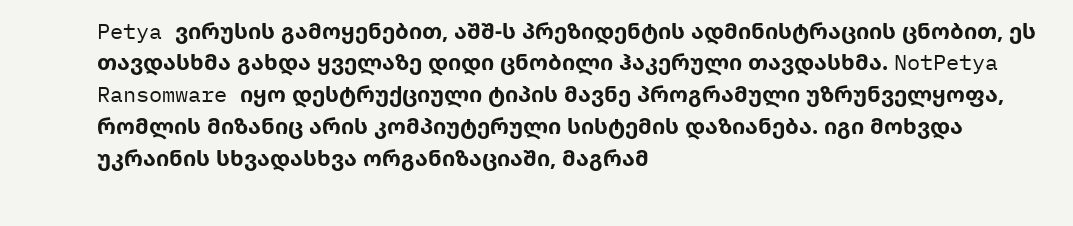Petya ვირუსის გამოყენებით, აშშ-ს პრეზიდენტის ადმინისტრაციის ცნობით, ეს თავდასხმა გახდა ყველაზე დიდი ცნობილი ჰაკერული თავდასხმა. NotPetya Ransomware იყო დესტრუქციული ტიპის მავნე პროგრამული უზრუნველყოფა, რომლის მიზანიც არის კომპიუტერული სისტემის დაზიანება. იგი მოხვდა უკრაინის სხვადასხვა ორგანიზაციაში, მაგრამ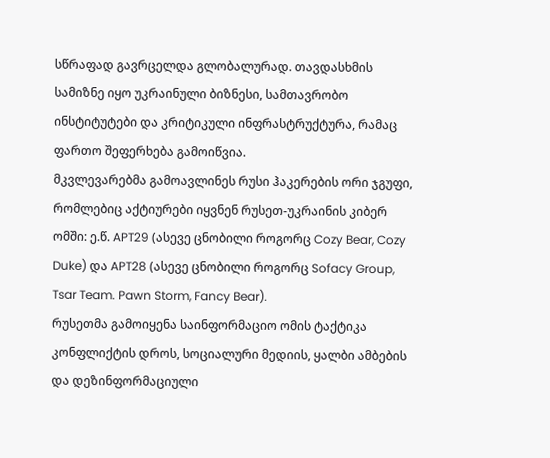სწრაფად გავრცელდა გლობალურად. თავდასხმის სამიზნე იყო უკრაინული ბიზნესი, სამთავრობო ინსტიტუტები და კრიტიკული ინფრასტრუქტურა, რამაც ფართო შეფერხება გამოიწვია.
მკვლევარებმა გამოავლინეს რუსი ჰაკერების ორი ჯგუფი, რომლებიც აქტიურები იყვნენ რუსეთ-უკრაინის კიბერ ომში: ე.წ. APT29 (ასევე ცნობილი როგორც Cozy Bear, Cozy Duke) და APT28 (ასევე ცნობილი როგორც Sofacy Group, Tsar Team. Pawn Storm, Fancy Bear).
რუსეთმა გამოიყენა საინფორმაციო ომის ტაქტიკა კონფლიქტის დროს, სოციალური მედიის, ყალბი ამბების და დეზინფორმაციული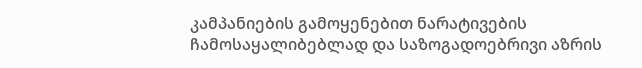კამპანიების გამოყენებით ნარატივების ჩამოსაყალიბებლად და საზოგადოებრივი აზრის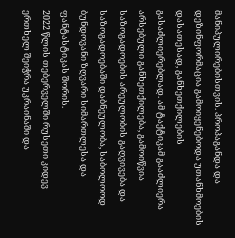მანიპულირებისთვის. პროპაგანდა და დეზინფორმაცია გამოიყენებოდა უთანხმოების დასათესად, განხეთქილების გასაძლიერებლად. ამ ტაქტიკამ გააძლიერა არსებული განხეთქილება, გამოიწვია საზოგადოების არეულობის გაღვივება და საზოგადოებაში დაბნეულობა, საბოლოოდ ბუნდოვანი ზღვარი სიმართლესა და ფანტასტიკას შორის.
2022 წლის თებერველში რუსეთი კიდევ ერთხელ შეიჭრა უკრაინაში და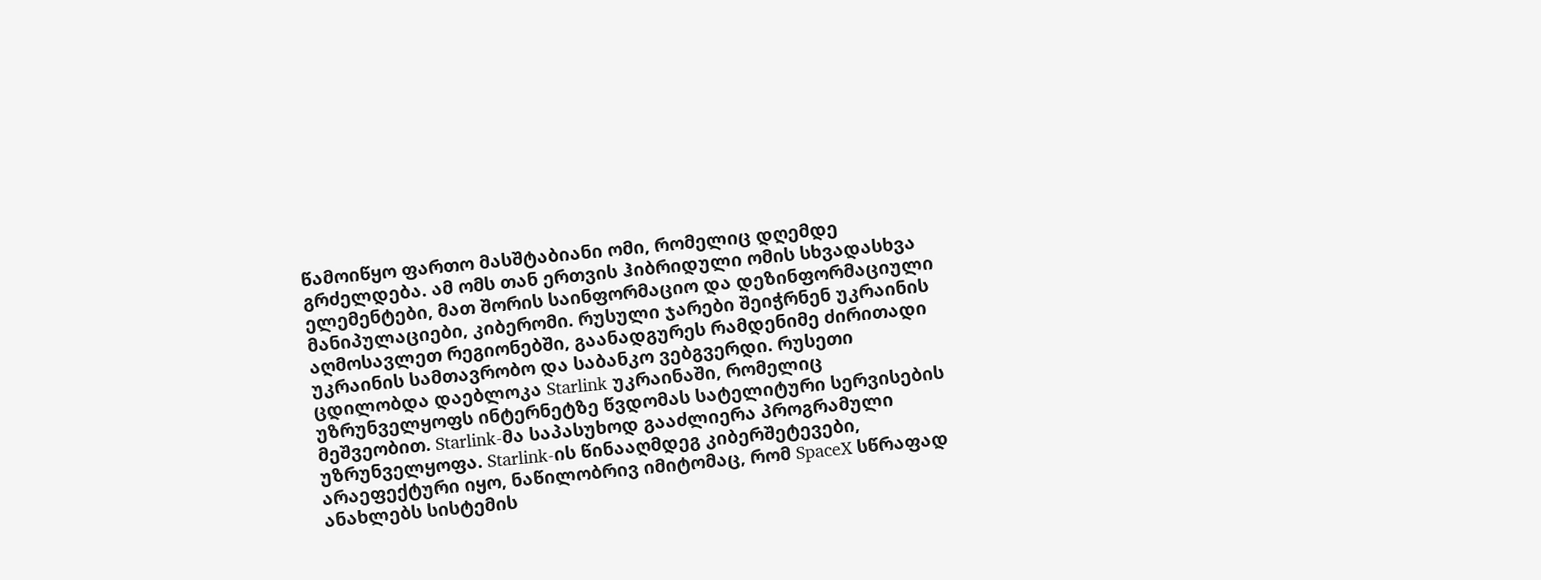წამოიწყო ფართო მასშტაბიანი ომი, რომელიც დღემდე გრძელდება. ამ ომს თან ერთვის ჰიბრიდული ომის სხვადასხვა ელემენტები, მათ შორის საინფორმაციო და დეზინფორმაციული მანიპულაციები, კიბერომი. რუსული ჯარები შეიჭრნენ უკრაინის აღმოსავლეთ რეგიონებში, გაანადგურეს რამდენიმე ძირითადი უკრაინის სამთავრობო და საბანკო ვებგვერდი. რუსეთი ცდილობდა დაებლოკა Starlink უკრაინაში, რომელიც უზრუნველყოფს ინტერნეტზე წვდომას სატელიტური სერვისების მეშვეობით. Starlink-მა საპასუხოდ გააძლიერა პროგრამული უზრუნველყოფა. Starlink-ის წინააღმდეგ კიბერშეტევები, არაეფექტური იყო, ნაწილობრივ იმიტომაც, რომ SpaceX სწრაფად ანახლებს სისტემის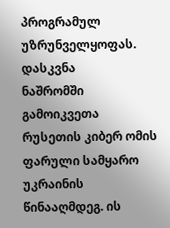პროგრამულ უზრუნველყოფას.
დასკვნა
ნაშრომში გამოიკვეთა რუსეთის კიბერ ომის ფარული სამყარო უკრაინის წინააღმდეგ. ის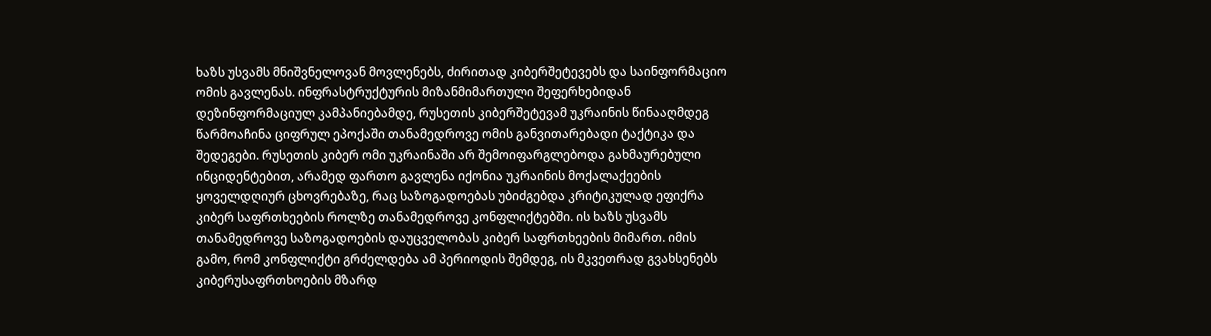ხაზს უსვამს მნიშვნელოვან მოვლენებს, ძირითად კიბერშეტევებს და საინფორმაციო ომის გავლენას. ინფრასტრუქტურის მიზანმიმართული შეფერხებიდან დეზინფორმაციულ კამპანიებამდე, რუსეთის კიბერშეტევამ უკრაინის წინააღმდეგ წარმოაჩინა ციფრულ ეპოქაში თანამედროვე ომის განვითარებადი ტაქტიკა და შედეგები. რუსეთის კიბერ ომი უკრაინაში არ შემოიფარგლებოდა გახმაურებული ინციდენტებით, არამედ ფართო გავლენა იქონია უკრაინის მოქალაქეების ყოველდღიურ ცხოვრებაზე, რაც საზოგადოებას უბიძგებდა კრიტიკულად ეფიქრა კიბერ საფრთხეების როლზე თანამედროვე კონფლიქტებში. ის ხაზს უსვამს თანამედროვე საზოგადოების დაუცველობას კიბერ საფრთხეების მიმართ. იმის გამო, რომ კონფლიქტი გრძელდება ამ პერიოდის შემდეგ, ის მკვეთრად გვახსენებს კიბერუსაფრთხოების მზარდ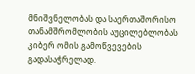მნიშვნელობას და საერთაშორისო თანამშრომლობის აუცილებლობას კიბერ ომის გამოწვევების გადასაჭრელად.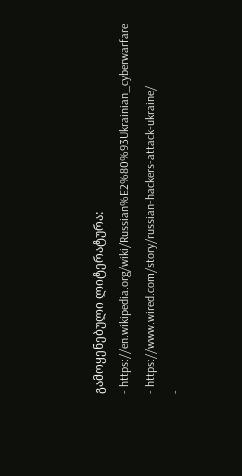გამოყენებული ლიტერატურა:
- https://en.wikipedia.org/wiki/Russian%E2%80%93Ukrainian_cyberwarfare
- https://www.wired.com/story/russian-hackers-attack-ukraine/
-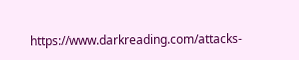https://www.darkreading.com/attacks-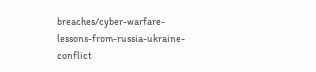breaches/cyber-warfare-lessons-from-russia-ukraine-conflict